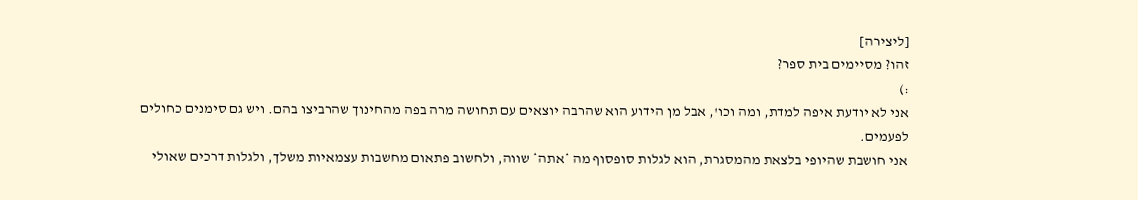[ליצירה]
זהו? מסיימים בית ספר?
:)
אני לא יודעת איפה למדת, ומה וכו', אבל מן הידוע הוא שהרבה יוצאים עם תחושה מרה בפה מהחינוך שהרביצו בהם. ויש גם סימנים כחולים לפעמים.
אני חושבת שהיופי בלצאת מהמסגרת, הוא לגלות סופסוף מה *אתה* שווה, ולחשוב פתאום מחשבות עצמאיות משלך, ולגלות דרכים שאולי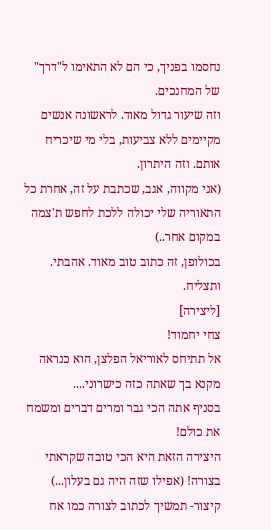נחסמו בפניך, כי הם לא התאימו ל"דרך" של המחנכים.
וזה שיעור גדול מאוד. לראשונה אנשים מקיימים ללא צביעות, בלי מי שיכריח אותם. וזה היתרון.
(אני מקווה, אגב, שכתבת על זה, אחרת כל התאוריה שלי יכולה ללכת לחפש ת'צמה במקום אחר..)
בכולופן, זה כתוב טוב מאוד. אהבתי.
ותצליח.
[ליצירה]
צחי יחמוד!
אל תתיחס לאוריאל הפלצן, הוא כנראה מקנא בך שאתה כזה כישרוני....
בסניף אתה הכי גבר ומרים דברים ומשמח את כולם!
היצירה הזאת היא הכי טובה שקראתי בצורה! (אפילו שזה היה גם בעלון...)
קיצור- תמשיך לכתוב לצורה כמו אח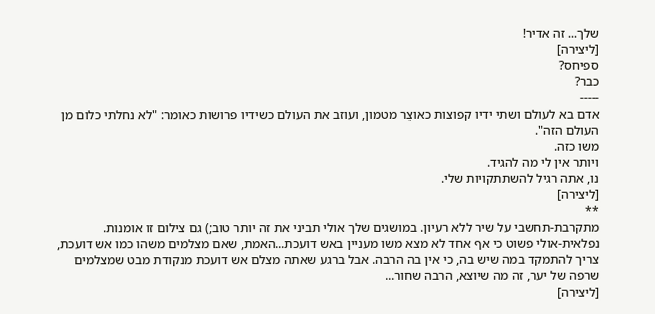שלך... זה אדיר!
[ליצירה]
ספיחס?
כבר?
-----
אדם בא לעולם ושתי ידיו קפוצות כאוצֵר מטמון, ועוזב את העולם כשידיו פרושות כאומר: "לא נחלתי כלום מן העולם הזה".
משו כזה.
ויותר אין לי מה להגיד.
נו, אתה רגיל להשתתקויות שלי.
[ליצירה]
**
מתקרבת-תחשבי על שיר ללא רעיון. במושגים שלך אולי תביני את זה יותר טוב;) גם צילום זו אומנות.
נפלאית-אולי פשוט כי אף אחד לא מצא משו מעניין באש דועכת...האמת, שאם מצלמים משהו כמו אש דועכת, צריך להתמקד במה שיש בה, כי אין בה הרבה. אבל ברגע שאתה מצלם אש דועכת מנקודת מבט שמצלמים שרפה של יער, זה מה שיוצא, הרבה שחור...
[ליצירה]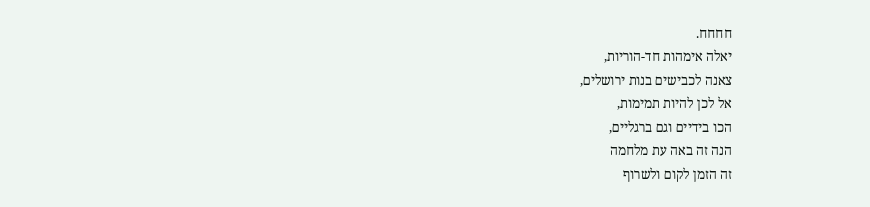חחחח.
יאלה אימהות חד-הוריות,
צאנה לכבישים בנות ירושלים,
אל לכן להיות תמימות,
הכו בידיים וגם ברגליים,
הנה זה באה עת מלחמה
זה הזמן לקום ולשרוף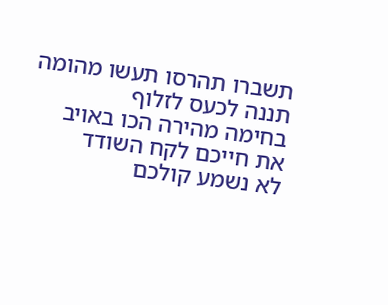תשברו תהרסו תעשו מהומה
תננה לכעס לזלוף
בחימה מהירה הכו באויב
את חייכם לקח השודד
לא נשמע קולכם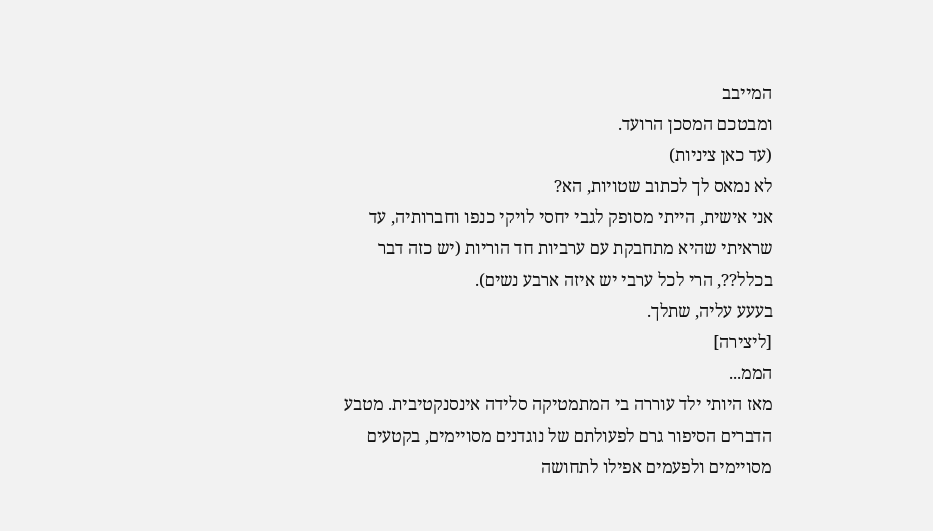המייבב
ומבטכם המסכן הרועד.
(עד כאן ציניות)
לא נמאס לך לכתוב שטויות, הא?
אני אישית, הייתי מסופק לגבי יחסי לויקי כנפו וחברותיה, עד שראיתי שהיא מתחבקת עם ערביות חד הוריות (יש כזה דבר בכלל??, הרי לכל ערבי יש איזה ארבע נשים).
בעעע עליה, שתלך.
[ליצירה]
הממ...
מאז היותי ילד עוררה בי המתמטיקה סלידה אינסנקטיבית. מטבע הדברים הסיפור גרם לפעולתם של נוגדנים מסויימים, בקטעים מסויימים ולפעמים אפילו לתחושה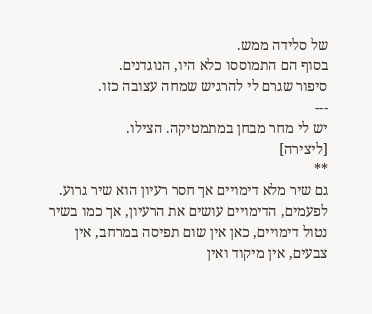של סלידה ממש.
בסוף הם התמוססו כלא היו, הנוגדנים.
סיפור שגרם לי להרגיש שמחה עצובה כזו.
---
יש לי מחר מבחן במתמטיקה. הצילו.
[ליצירה]
**
גם שיר מלא דימויים אך חסר רעיון הוא שיר גרוע. לפעמים, הדימויים עושים את הרעיון, אך כמו בשיר נטול דימויים, כאן אין שום תפיסה במרחב, אין צבעים, אין מיקוד ואין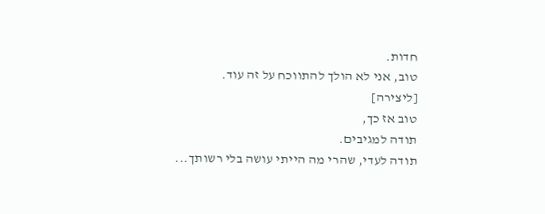חדות.
טוב, אני לא הולך להתווכח על זה עוד.
[ליצירה]
טוב אז כך,
תודה למגיבים.
תודה לעדי, שהרי מה הייתי עושה בלי רשותך...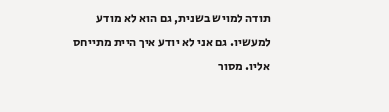תודה למויש בשנית, גם הוא לא מודע למעשיו. גם אני לא יודע איך היית מתייחס אליו. מסור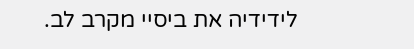לידידיה את ביסיי מקרב לב.